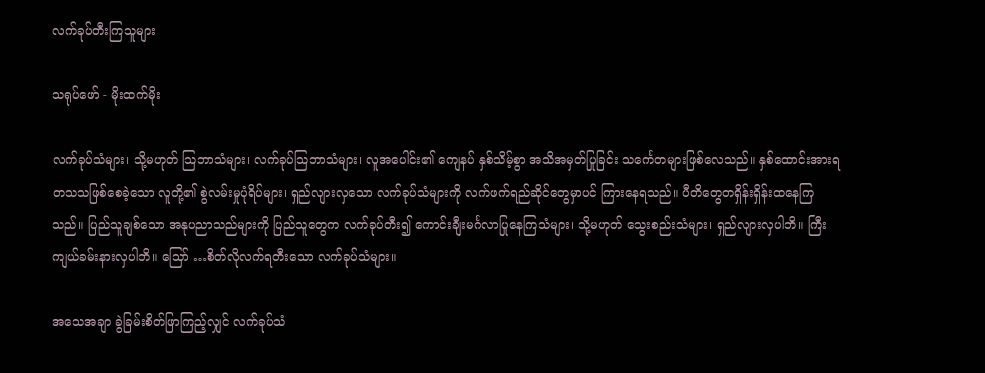လက်ခုပ်တီးကြသူများ

သရုပ်ဖော် - မိုးထက်မိုး

လက်ခုပ်သံများ၊ သို့မဟုတ် သြဘာသံများ၊ လက်ခုပ်သြဘာသံများ၊ လူအပေါင်း၏ ကျေနပ် နှစ်သိမ့်စွာ အသိအမှတ်ပြုခြင်း သင်္ကေတများဖြစ်လေသည်။ နှစ်ထောင်းအားရ တသသဖြစ်စေခဲ့သော လူတို့၏ စွဲလမ်းမှုပုံရိပ်များ၊ ရှည်လျားလှသော လက်ခုပ်သံများကို လက်ဖက်ရည်ဆိုင်တွေမှာပင် ကြားနေရသည်။ ပီတိတွေတရှိန်းရှိန်းထနေကြသည်။ ပြည်သူချစ်သော အနုပညာသည်များကို ပြည်သူတွေက လက်ခုပ်တီး၍ ကောင်းချီးမင်္ဂလာပြုနေကြသံများ၊ သို့မဟုတ် သွေးစည်းသံများ၊ ရှည်လျားလှပါဘိ။ ကြီးကျယ်ခမ်းနားလှပါဘိ။ သြော် …စိတ်လိုလက်ရတီးသော လက်ခုပ်သံများ။

အသေအချာ ခွဲခြမ်းစိတ်ဖြာကြည့်လျှင် လက်ခုပ်သံ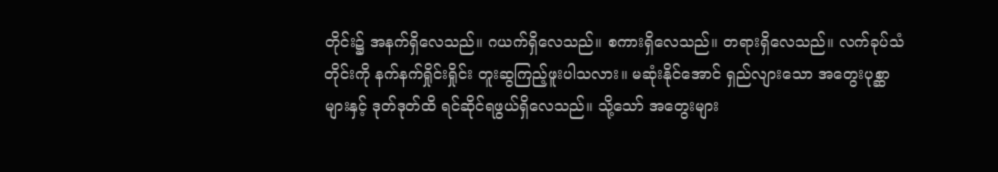တိုင်း၌ အနက်ရှိလေသည်။ ဂယက်ရှိလေသည်။ စကားရှိလေသည်။ တရားရှိလေသည်။ လက်ခုပ်သံတိုင်းကို နက်နက်ရှိုင်းရှိုင်း တူးဆွကြည့်ဖူးပါသလား။ မဆုံးနိုင်အောင် ရှည်လျားသော အတွေးပုစ္ဆာများနှင့် ဒုတ်ဒုတ်ထိ ရင်ဆိုင်ရဖွယ်ရှိလေသည်။ သို့သော် အတွေးများ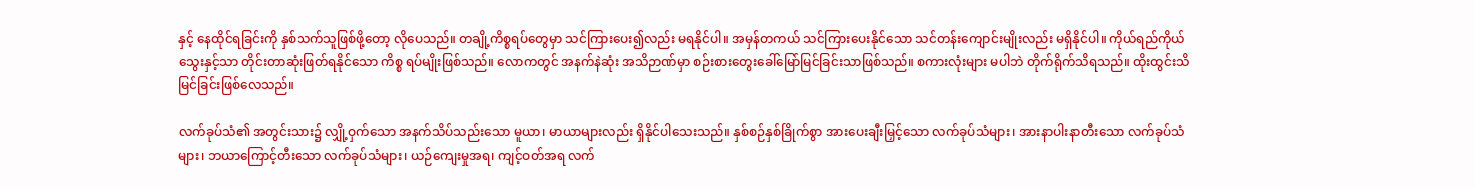နှင့် နေထိုင်ရခြင်းကို နှစ်သက်သူဖြစ်ဖို့တော့ လိုပေသည်။ တချို့ကိစ္စရပ်တွေမှာ သင်ကြားပေး၍လည်း မရနိုင်ပါ။ အမှန်တကယ် သင်ကြားပေးနိုင်သော သင်တန်းကျောင်းမျိုးလည်း မရှိနိုင်ပါ။ ကိုယ်ရည်ကိုယ်သွေးနှင့်သာ တိုင်းတာဆုံးဖြတ်ရနိုင်သော ကိစ္စ ရပ်မျိုးဖြစ်သည်။ လောကတွင် အနက်နဲဆုံး အသိဉာဏ်မှာ စဉ်းစားတွေးခေါ်မြော်မြင်ခြင်းသာဖြစ်သည်။ စကားလုံးများ မပါဘဲ တိုက်ရိုက်သိရသည်။ ထိုးထွင်းသိမြင်ခြင်းဖြစ်လေသည်။

လက်ခုပ်သံ၏ အတွင်းသား၌ လျှို့ဝှက်သော အနက်သိပ်သည်းသော မူယာ၊ မာယာများလည်း ရှိနိုင်ပါသေးသည်။ နှစ်စဉ်နှစ်ခြိုက်စွာ အားပေးချီးမြှင့်သော လက်ခုပ်သံများ၊ အားနာပါးနာတီးသော လက်ခုပ်သံများ၊ ဘယာကြောင့်တီးသော လက်ခုပ်သံများ၊ ယဉ်ကျေးမှုအရ၊ ကျင့်ဝတ်အရ လက်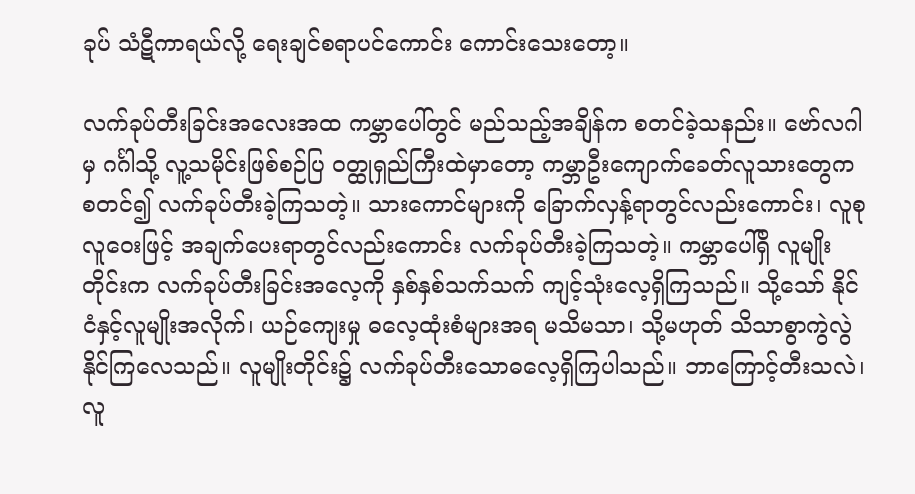ခုပ် သံဋီကာရယ်လို့ ရေးချင်စရာပင်ကောင်း ကောင်းသေးတော့။

လက်ခုပ်တီးခြင်းအလေးအထ ကမ္ဘာပေါ်တွင် မည်သည့်အချိန်က စတင်ခဲ့သနည်း။ ဗော်လဂါမှ ဂင်္ဂါသို့ လူ့သမိုင်းဖြစ်စဉ်ပြ ဝတ္ထုရှည်ကြီးထဲမှာတော့ ကမ္ဘာဦးကျောက်ခေတ်လူသားတွေက စတင်၍ လက်ခုပ်တီးခဲ့ကြသတဲ့။ သားကောင်များကို ခြောက်လှန့်ရာတွင်လည်းကောင်း၊ လူစုလူဝေးဖြင့် အချက်ပေးရာတွင်လည်းကောင်း လက်ခုပ်တီးခဲ့ကြသတဲ့။ ကမ္ဘာပေါ်ရှိ လူမျိုးတိုင်းက လက်ခုပ်တီးခြင်းအလေ့ကို နှစ်နှစ်သက်သက် ကျင့်သုံးလေ့ရှိကြသည်။ သို့သော် နိုင်ငံနှင့်လူမျိုးအလိုက်၊ ယဉ်ကျေးမှု ဓလေ့ထုံးစံများအရ မသိမသာ၊ သို့မဟုတ် သိသာစွာကွဲလွဲနိုင်ကြလေသည်။ လူမျိုးတိုင်း၌ လက်ခုပ်တီးသောဓလေ့ရှိကြပါသည်။ ဘာကြောင့်တီးသလဲ၊ လူ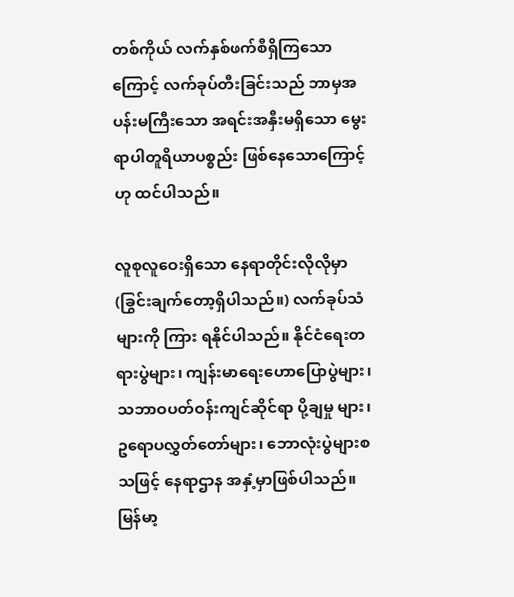တစ်ကိုယ် လက်နှစ်ဖက်စီရှိကြသောကြောင့် လက်ခုပ်တီးခြင်းသည် ဘာမှအပန်းမကြီး‌သော အရင်းအနှီးမရှိသော မွေးရာပါတူရိယာပစ္စည်း ဖြစ်နေသောကြောင့်ဟု ထင်ပါသည်။

လူစုလူဝေးရှိသော နေရာတိုင်းလိုလိုမှာ (ခြွင်းချက်တော့ရှိပါသည်။) လက်ခုပ်သံများကို ကြား ရနိုင်ပါသည်။ နိုင်ငံရေးတရားပွဲများ၊ ကျန်းမာရေးဟောပြောပွဲများ၊ သဘာဝပတ်ဝန်းကျင်ဆိုင်ရာ ပို့ချမှု များ၊ ဥရောပလွှတ်တော်များ၊ ဘောလုံးပွဲများစသဖြင့် နေရာဌာန အနှံ့မှာဖြစ်ပါသည်။ မြန်မာ့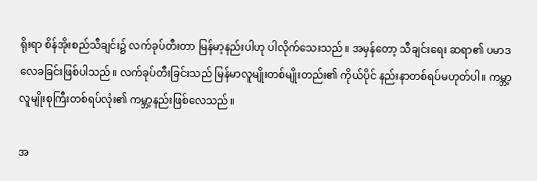ရိုးရာ စိန်အိုးစည်သီချင်း၌ လက်ခုပ်တီးတာ မြန်မာ့နည်းပါဟု ပါလိုက်သေးသည်။ အမှန်တော့ သီချင်းရေး ဆရာ၏ ပမာဒလေခခြင်းဖြစ်ပါသည်။ လက်ခုပ်တီးခြင်းသည် မြန်မာလူမျိုးတစ်မျိုးတည်း၏ ကိုယ်ပိုင် နည်းနာတစ်ရပ်မဟုတ်ပါ။ ကမ္ဘာ့လူမျိုးစုကြီးတစ်ရပ်လုံး၏ ကမ္ဘာ့နည်းဖြစ်လေသည်။

အ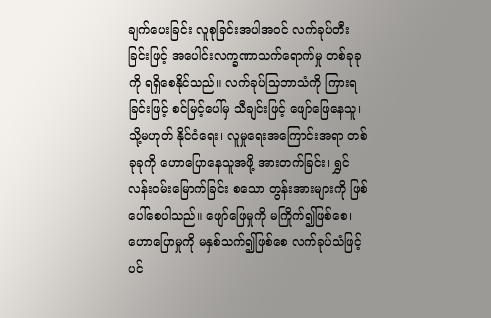ချက်ပေးခြင်း လူစုခြင်းအပါအဝင် လက်ခုပ်တီးခြင်းဖြင့် အပေါင်းလက္ခဏာသက်ရောက်မှု တစ်ခုခုကို ရရှိစေနိုင်သည်။ လက်ခုပ်သြဘာသံကို ကြားရခြင်းဖြင့် စင်မြင့်ပေါ်မှ သီချင်းဖြင့် ဖျော်ဖြေနေသူ၊ သို့မဟုတ် နိုင်ငံရေး၊ လူမှုရေးအကြောင်းအရာ တစ်ခုခုကို ဟောပြောနေသူအဖို့ အားတက်ခြင်း၊ ရွှင်လန်းဝမ်းမြောက်ခြင်း စသော တွန်းအားများကို ဖြစ်ပေါ်စေပါသည်။ ဖျော်ဖြေမှုကို မကြိုက်၍ဖြစ်စေ၊ ဟောပြောမှုကို မနှစ်သက်၍ဖြစ်စေ လက်ခုပ်သံဖြင့်ပင်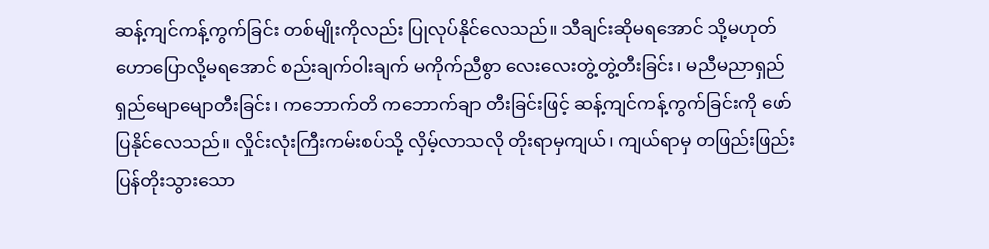ဆန့်ကျင်ကန့်ကွက်ခြင်း တစ်မျိုးကိုလည်း ပြုလုပ်နိုင်လေသည်။ သီချင်းဆိုမရအောင် သို့မဟုတ် ဟောပြောလို့မရအောင် စည်းချက်ဝါးချက် မကိုက်ညီစွာ လေးလေးတွဲ့တွဲ့တီးခြင်း၊ မညီမညာရှည်ရှည်မျောမျောတီးခြင်း၊ ကဘောက်တိ ကဘောက်ချာ တီးခြင်းဖြင့် ဆန့်ကျင်ကန့်ကွက်ခြင်းကို ဖော်ပြနိုင်လေသည်။ လှိုင်းလုံးကြီးကမ်းစပ်သို့ လှိမ့်လာသလို တိုးရာမှကျယ်၊ ကျယ်ရာမှ တဖြည်းဖြည်း ပြန်တိုးသွားသော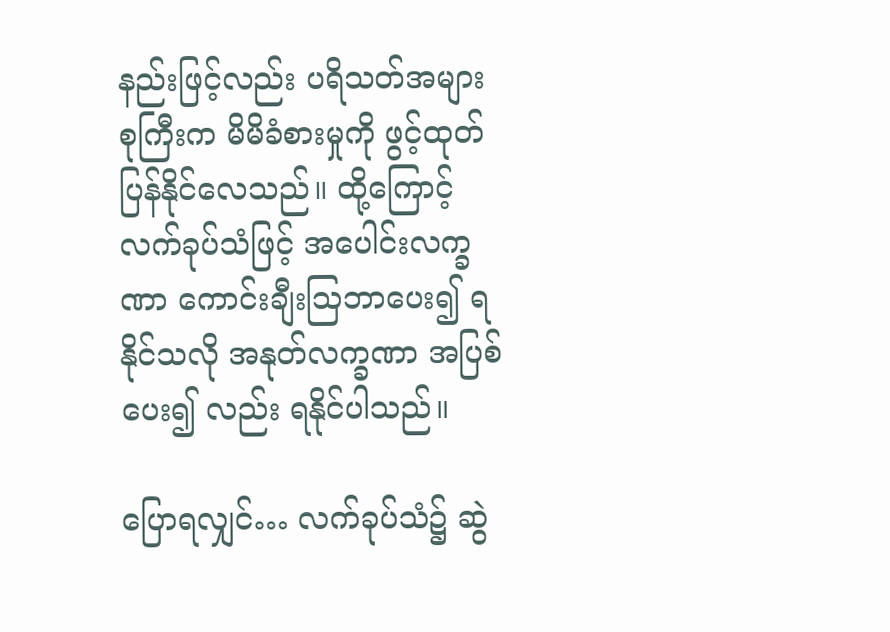နည်းဖြင့်လည်း ပရိသတ်အများစုကြီးက မိမိခံစားမှုကို ဖွင့်ထုတ်ပြန်နိုင်လေသည်။ ထို့ကြောင့် လက်ခုပ်သံဖြင့် အပေါင်းလက္ခဏာ ကောင်းချီးသြဘာပေး၍ ရနိုင်သလို အနုတ်လက္ခဏာ အပြစ်ပေး၍ လည်း ရနိုင်ပါသည်။

ပြောရလျှင်… လက်ခုပ်သံ၌ ဆွဲ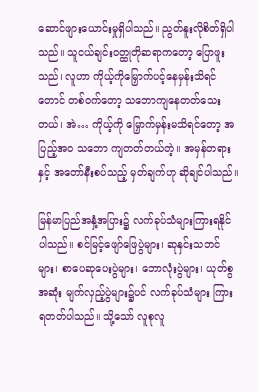ဆောင်ဖျားယောင်းမှုရှိပါသည်။ ညွတ်နူးလိုစိတ်ရှိပါသည်။ သူငယ်ချင်းဝတ္ထုတိုဆရာကတော့ ပြောဖူးသည်၊ လူဟာ ကိုယ့်ကိုမြှောက်ပင့်နေမှန်းသိရင်တောင် တစ်ဝက်တော့ သဘောကျနေတတ်သေးတယ်၊ အဲ… ကိုယ့်ကို မြှောက်မှန်းမသိရင်တော့ အပြည့်အ၀ သဘော ကျတတ်တယ်တဲ့။ အမှန်တရားနှင့် အတော်နီးစပ်သည့် မှတ်ချက်ဟု ဆိုချင်ပါသည်။

မြန်မာပြည်အနှံ့အပြား၌ လက်ခုပ်သံများကြားရနိုင်ပါသည်။ စင်မြင့်ဖျော်ဖြေပွဲများ၊ ဆုနှင်းသဘင်များ၊ စာပေဆုပေးပွဲများ၊ ဘောလုံးပွဲများ၊ ယုတ်စွအဆုံး မျက်လှည့်ပွဲများ၌ပင် လက်ခုပ်သံများ ကြားရတတ်ပါသည်။ သို့သော် လူစုလူ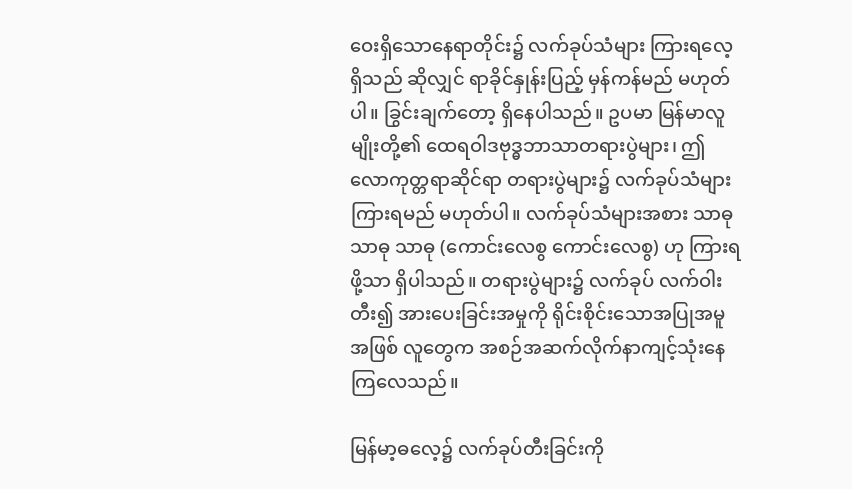ဝေးရှိသောနေရာတိုင်း၌ လက်ခုပ်သံများ ကြားရလေ့ရှိသည် ဆိုလျှင် ရာခိုင်နှုန်းပြည့် မှန်ကန်မည် မဟုတ်ပါ။ ခြွင်းချက်တော့ ရှိနေပါသည်။ ဥပမာ မြန်မာလူမျိုးတို့၏ ထေရဝါဒဗုဒ္ဓဘာသာတရားပွဲများ၊ ဤလောကုတ္တရာဆိုင်ရာ တရားပွဲများ၌ လက်ခုပ်သံများ ကြားရမည် မဟုတ်ပါ။ လက်ခုပ်သံများအစား သာဓု သာဓု သာဓု (ကောင်းလေစွ ကောင်းလေစွ) ဟု ကြားရဖို့သာ ရှိပါသည်။ တရားပွဲများ၌ လက်ခုပ် လက်ဝါးတီး၍ အားပေးခြင်းအမှုကို ရိုင်းစိုင်းသောအပြုအမူအဖြစ် လူတွေက အစဉ်အဆက်လိုက်နာကျင့်သုံးနေကြလေသည်။

မြန်မာ့ဓလေ့၌ လက်ခုပ်တီးခြင်းကို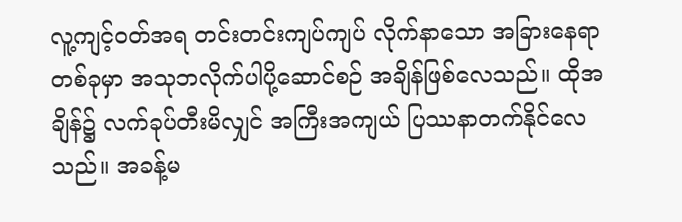လူ့ကျင့်ဝတ်အရ တင်းတင်းကျပ်ကျပ် လိုက်နာသော အခြားနေရာတစ်ခုမှာ အသုဘလိုက်ပါပို့ဆောင်စဉ် အချိန်ဖြစ်လေသည်။ ထိုအချိန်၌ လက်ခုပ်တီးမိလျှင် အကြီးအကျယ် ပြဿနာတက်နိုင်လေသည်။ အခန့်မ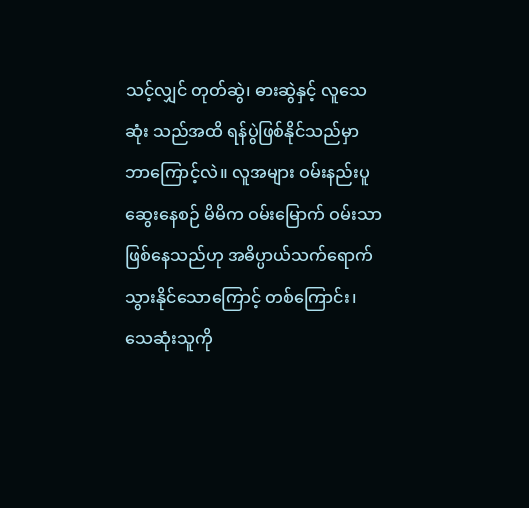သင့်လျှင် တုတ်ဆွဲ၊ ဓားဆွဲနှင့် လူသေဆုံး သည်အထိ ရန်ပွဲဖြစ်နိုင်သည်မှာ ဘာကြောင့်လဲ။ လူအများ ဝမ်းနည်းပူဆွေးနေစဉ် မိမိက ဝမ်းမြောက် ဝမ်းသာဖြစ်နေသည်ဟု အဓိပ္ပာယ်သက်ရောက်သွားနိုင်သောကြောင့် တစ်ကြောင်း၊ သေဆုံးသူကို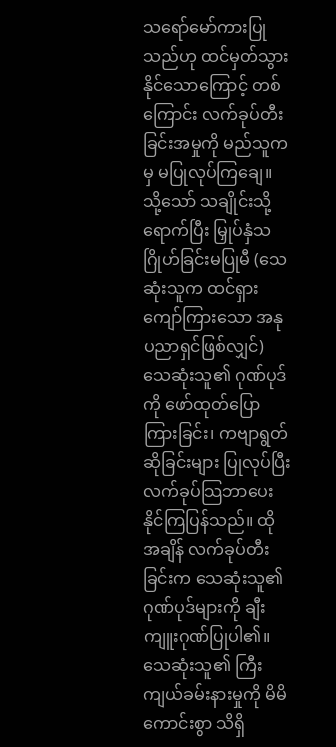သရော်မော်ကားပြုသည်ဟု ထင်မှတ်သွားနိုင်သောကြောင့် တစ်ကြောင်း လက်ခုပ်တီးခြင်းအမှုကို မည်သူကမှ မပြုလုပ်ကြချေ။ သို့သော် သချိုင်းသို့ရောက်ပြီး မြှုပ်နှံသဂြိုဟ်ခြင်းမပြုမီ (သေဆုံးသူက ထင်ရှားကျော်ကြားသော အနုပညာရှင်ဖြစ်လျှင်) သေဆုံးသူ၏ ဂုဏ်ပုဒ်ကို ဖော်ထုတ်ပြောကြားခြင်း၊ ကဗျာရွတ်ဆိုခြင်းများ ပြုလုပ်ပြီး လက်ခုပ်သြဘာပေးနိုင်ကြပြန်သည်။ ထိုအချိန် လက်ခုပ်တီးခြင်းက သေဆုံးသူ၏ ဂုဏ်ပုဒ်များကို ချီးကျူးဂုဏ်ပြုပါ၏။ သေဆုံးသူ၏ ကြီးကျယ်ခမ်းနားမှုကို မိမိကောင်းစွာ သိရှိ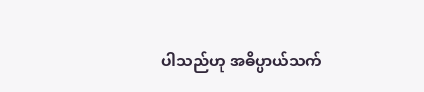ပါသည်ဟု အဓိပ္ပာယ်သက်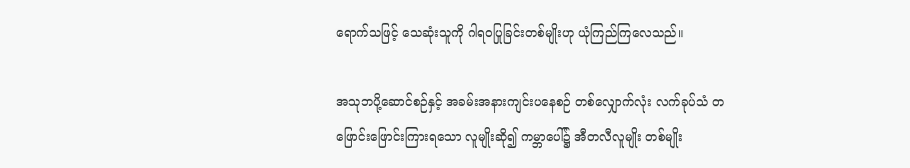ရောက်သဖြင့် သေဆုံးသူကို ဂါရဝပြုခြင်းတစ်မျိုးဟု ယုံကြည်ကြလေသည်။

အသုဘပို့ဆောင်စဉ်နှင့် အခမ်းအနားကျင်းပနေစဉ် တစ်လျှောက်လုံး လက်ခုပ်သံ တဖြောင်းဖြောင်းကြားရသော လူမျိုးဆို၍ ကမ္ဘာပေါ်၌ အီတလီလူမျိုး တစ်မျိုး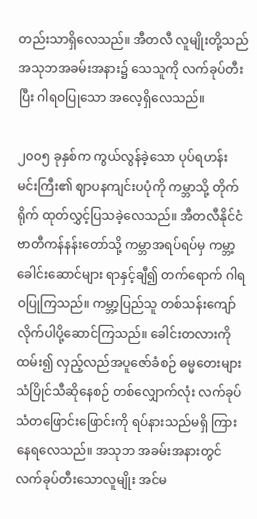တည်းသာရှိလေသည်။ အီတလီ လူမျိုးတို့သည် အသုဘအခမ်းအနား၌ သေသူကို လက်ခုပ်တီးပြီး ဂါရဝပြုသော အလေ့ရှိလေသည်။

၂၀၀၅ ခုနှစ်က ကွယ်လွန်ခဲ့သော ပုပ်ရဟန်းမင်းကြီး၏ ဈာပနကျင်းပပုံကို ကမ္ဘာသို့ တိုက်ရိုက် ထုတ်လွှင့်ပြသခဲ့လေသည်။ အီတလီနိုင်ငံ ဗာတီကန်နန်းတော်သို့ ကမ္ဘာအရပ်ရပ်မှ ကမ္ဘာ့ခေါင်းဆောင်များ ရာနှင့်ချီ၍ တက်ရောက် ဂါရဝပြုကြသည်။ ကမ္ဘာ့ပြည်သူ တစ်သန်းကျော် လိုက်ပါပို့ဆောင်ကြသည်။ ခေါင်းတလားကို ထမ်း၍ လှည့်လည်အပူဇော်ခံစဉ် ဓမ္မတေးများ သံပြိုင်သီဆိုနေစဉ် တစ်လျှောက်လုံး လက်ခုပ်သံတဖြောင်းဖြောင်းကို ရပ်နားသည်မရှိ ကြားနေရလေသည်။ အသုဘ အခမ်းအနားတွင် လက်ခုပ်တီးသောလူမျိုး အင်မ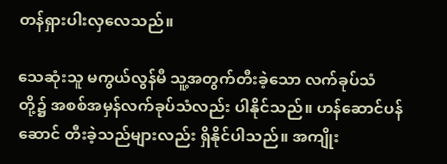တန်ရှားပါးလှလေသည်။

သေဆုံးသူ မကွယ်လွန်မီ သူ့အတွက်တီးခဲ့သော လက်ခုပ်သံတို့၌ အစစ်အမှန်လက်ခုပ်သံလည်း ပါနိုင်သည်။ ဟန်ဆောင်ပန်ဆောင် တီးခဲ့သည်များလည်း ရှိနိုင်ပါသည်။ အကျိုး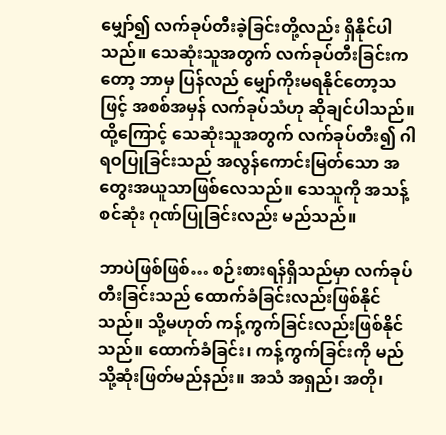မျှော်၍ လက်ခုပ်တီးခဲ့ခြင်းတို့လည်း ရှိနိုင်ပါသည်။ သေဆုံးသူအတွက် လက်ခုပ်တီးခြင်းကတော့ ဘာမှ ပြန်လည် မျှော်ကိုးမရနိုင်တော့သဖြင့် အစစ်အမှန် လက်ခုပ်သံဟု ဆိုချင်ပါသည်။ ထို့ကြောင့် သေဆုံးသူအတွက် လက်ခုပ်တီး၍ ဂါရဝပြုခြင်းသည် အလွန်ကောင်းမြတ်သော အတွေးအယူသာဖြစ်လေသည်။ သေသူကို အသန့်စင်ဆုံး ဂုဏ်ပြုခြင်းလည်း မည်သည်။

ဘာပဲဖြစ်ဖြစ်… စဉ်းစားရန်ရှိသည်မှာ လက်ခုပ်တီးခြင်းသည် ထောက်ခံခြင်းလည်းဖြစ်နိုင်သည်။ သို့မဟုတ် ကန့်ကွက်ခြင်းလည်းဖြစ်နိုင်သည်။ ထောက်ခံခြင်း၊ ကန့်ကွက်ခြင်းကို မည်သို့ဆုံးဖြတ်မည်နည်း။ အသံ အရှည်၊ အတို၊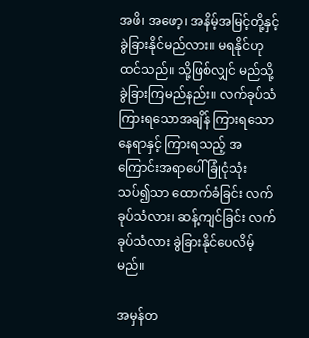အဖိ၊ အဖော့၊ အနိမ့်အမြင့်တို့နှင့် ခွဲခြားနိုင်မည်လား။ မရနိုင်ဟု ထင်သည်။ သို့ဖြစ်လျှင် မည်သို့ခွဲခြားကြမည်နည်း။ လက်ခုပ်သံကြားရသောအချိန် ကြားရသောနေရာနှင့် ကြားရသည့် အကြောင်းအရာပေါ် ခြုံငုံသုံးသပ်၍သာ ထောက်ခံခြင်း လက်ခုပ်သံလား၊ ဆန့်ကျင်ခြင်း လက်ခုပ်သံလား ခွဲခြားနိုင်ပေလိမ့်မည်။

အမှန်တ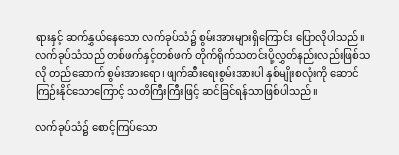ရားနှင့် ဆက်နွှယ်နေသော လက်ခုပ်သံ၌ စွမ်းအားများရှိကြောင်း ပြောလိုပါသည်။ လက်ခုပ်သံသည် တစ်ဖက်နှင့်တစ်ဖက် တိုက်ရိုက်သတင်းပို့လွှတ်နည်းလည်းဖြစ်သလို တည်ဆောက် စွမ်းအားရော၊ ဖျက်ဆီးရေးစွမ်းအားပါ နှစ်မျိုးစလုံးကို ဆောင်ကြဉ်းနိုင်သောကြောင့် သတိကြီးကြီးဖြင့် ဆင်ခြင်ရန်သာဖြစ်ပါသည်။

လက်ခုပ်သံ၌ စောင့်ကြပ်သော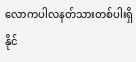လောကပါလနတ်သားတစ်ပါးရှိနိုင်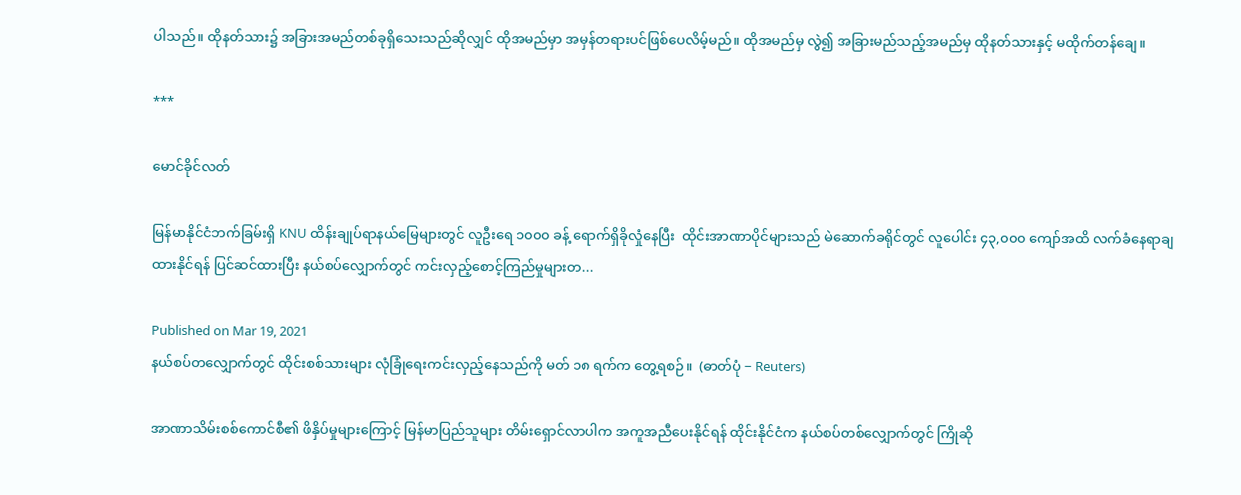ပါသည်။ ထိုနတ်သား၌ အခြားအမည်တစ်ခုရှိသေးသည်ဆိုလျှင် ထိုအမည်မှာ အမှန်တရားပင်ဖြစ်ပေလိမ့်မည်။ ထိုအမည်မှ လွဲ၍ အခြားမည်သည့်အမည်မှ ထိုနတ်သားနှင့် မထိုက်တန်ချေ။

***

မောင်ခိုင်လတ်

မြန်မာနိုင်ငံဘက်ခြမ်းရှိ KNU ထိန်းချုပ်ရာနယ်မြေများတွင် လူဦးရေ ၁၀၀၀ ခန့် ရောက်ရှိခိုလှုံနေပြီး  ထိုင်းအာဏာပိုင်များသည် မဲဆောက်ခရိုင်တွင် လူပေါင်း ၄၃,၀၀၀ ကျော်အထိ လက်ခံနေရာချထားနိုင်ရန် ပြင်ဆင်ထားပြီး နယ်စပ်လျှောက်တွင် ကင်းလှည့်စောင့်ကြည်မှုများတ...

Published on Mar 19, 2021
နယ်စပ်တလျှောက်တွင် ထိုင်းစစ်သားများ လုံခြုံရေးကင်းလှည့်နေသည်ကို မတ် ၁၈ ရက်က တွေ့ရစဉ်။  (ဓာတ်ပုံ − Reuters)

အာဏာသိမ်းစစ်ကောင်စီ၏ ဖိနှိပ်မှုများကြောင့် မြန်မာပြည်သူများ တိမ်းရှောင်လာပါက အကူအညီပေးနိုင်ရန် ထိုင်းနိုင်ငံက နယ်စပ်တစ်လျှောက်တွင် ကြိုဆို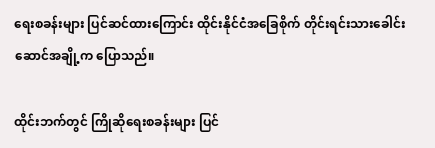ရေးစခန်းများ ပြင်ဆင်ထားကြောင်း ထိုင်းနိုင်ငံအခြေစိုက် တိုင်းရင်းသားခေါင်းဆောင်အချို့က ပြောသည်။

ထိုင်းဘက်တွင် ကြိုဆိုရေးစခန်းများ ပြင်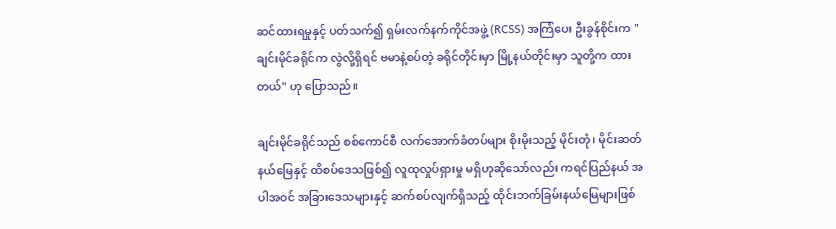ဆင်ထားရမှုနှင့် ပတ်သက်၍ ရှမ်းလက်နက်ကိုင်အဖွဲ့ (RCSS) အကြံပေး ဦးခွန်စိုင်းက "ချင်းမိုင်ခရိုင်က လွဲလို့ရှိရင် ဗမာနဲ့စပ်တဲ့ ခရိုင်တိုင်းမှာ မြို့နယ်တိုင်းမှာ သူတို့က ထားတယ်" ဟု ပြောသည်။

ချင်းမိုင်ခရိုင်သည် စစ်ကောင်စီ လက်အောက်ခံတပ်များ စိုးမိုးသည့် မိုင်းတုံ၊ မိုင်းဆတ် နယ်မြေနှင့် ထိစပ်ဒေသဖြစ်၍ လူထုလှုပ်ရှားမှု မရှိဟုဆိုသော်လည်း ကရင်ပြည်နယ် အပါအဝင် အခြားဒေသများနှင့် ဆက်စပ်လျက်ရှိသည့် ထိုင်းဘက်ခြမ်းနယ်မြေများဖြစ်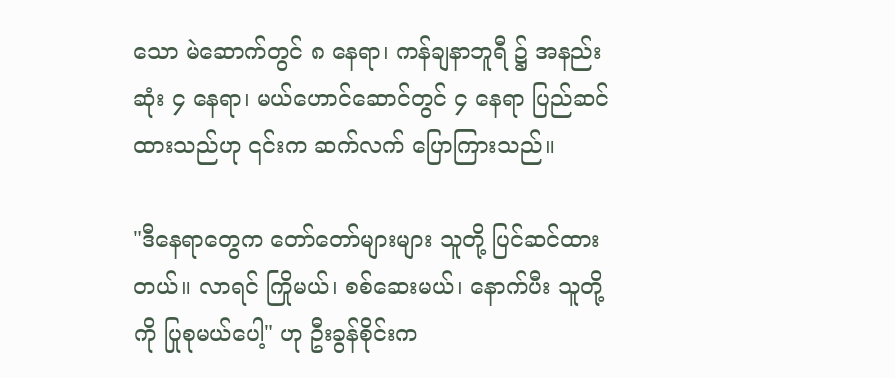သော မဲ‌ဆောက်တွင် ၈ နေရာ၊ ကန်ချနာဘူရီ ၌ အနည်းဆုံး ၄ နေရာ၊ မယ်ဟောင်ဆောင်တွင် ၄ နေရာ ပြည်ဆင်ထားသည်ဟု ၎င်းက ဆက်လက် ပြောကြားသည်။

"ဒီနေရာတွေက တော်တော်များများ သူတို့ ပြင်ဆင်ထားတယ်။ လာရင် ကြိုမယ်၊ စစ်ဆေးမယ်၊ နောက်ပီး သူတို့ကို ပြုစုမယ်ပေါ့" ဟု ဦးခွန်စိုင်းက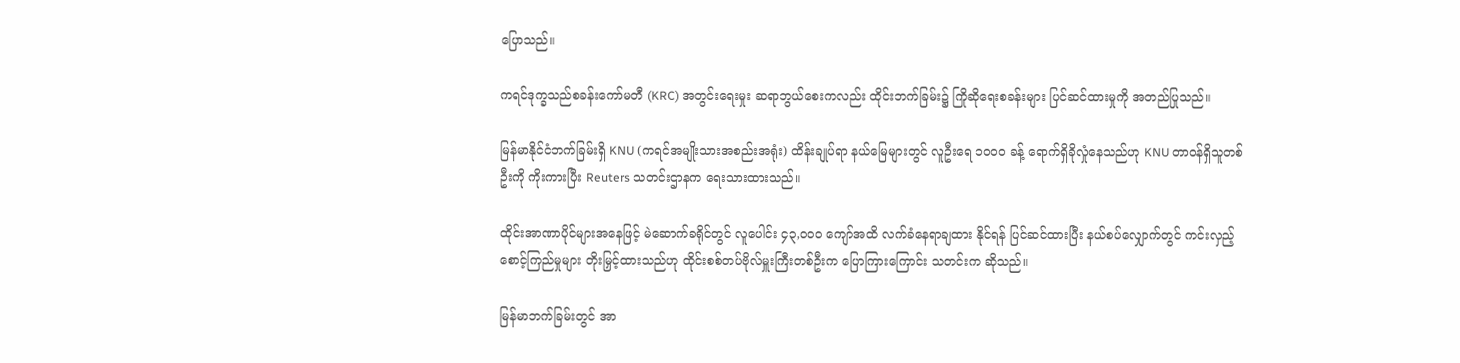ပြောသည်။

ကရင်ဒုက္ခသည်စခန်းကော်မတီ (KRC) အတွင်းရေးမှုး ဆရာဘွယ်စေးကလည်း ထိုင်းဘက်ခြမ်း၌ ကြိုဆိုရေးစခန်းများ ပြင်ဆင်ထားမှုကို အတည်ပြုသည်။

မြန်မာနိုင်ငံဘက်ခြမ်းရှိ KNU (ကရင်အမျိုးသားအစည်းအရုံး) ထိန်းချုပ်ရာ နယ်မြေများတွင် လူဦးရေ ၁၀၀၀ ခန့် ရောက်ရှိခိုလှုံနေသည်ဟု KNU တာဝန်ရှိသူတစ်ဦးကို ကိုးကားပြီး Reuters သတင်းဌာနက ရေးသားထားသည်။

ထိုင်းအာဏာပိုင်များအနေဖြင့် မဲဆောက်ခရိုင်တွင် လူပေါင်း ၄၃,၀၀၀ ကျော်အထိ လက်ခံနေရာချထား နိုင်ရန် ပြင်ဆင်ထားပြီး နယ်စပ်လျှောက်တွင် ကင်းလှည့်စောင့်ကြည်မှုများ တိုးမြှင့်ထားသည်ဟု ထိုင်းစစ်တပ်ဗိုလ်မှူးကြီးတစ်ဦးက ပြောကြားကြောင်း သတင်းက ဆိုသည်။

မြန်မာဘက်ခြမ်းတွင် အာ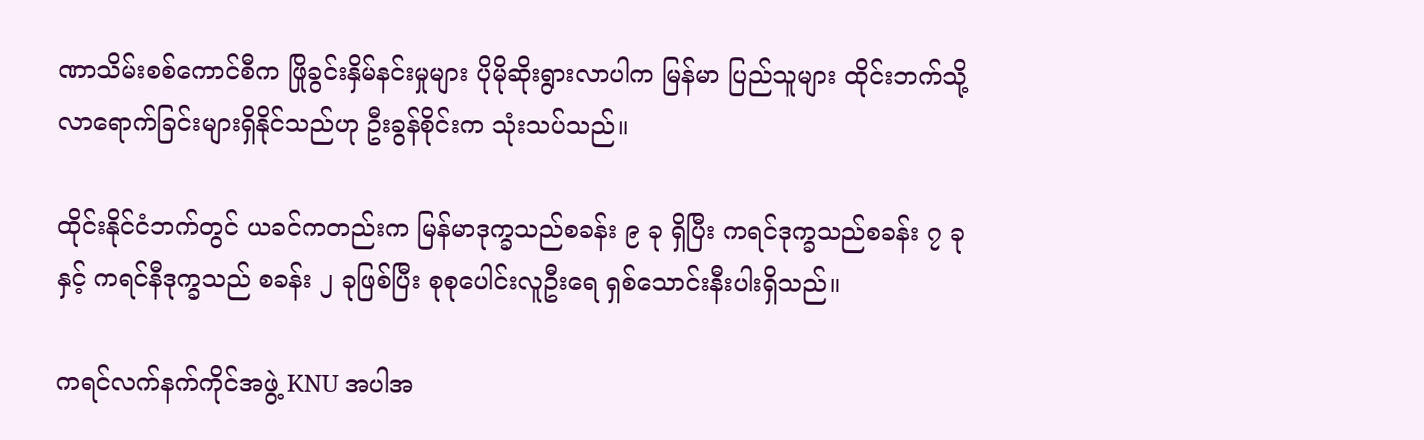ဏာသိမ်းစစ်ကောင်စီက ဖြိုခွင်းနှိမ်နင်းမှုများ ပိုမိုဆိုးရွားလာပါက မြန်မာ ပြည်သူများ ထိုင်းဘက်သို့ လာရောက်ခြင်းများရှိနိုင်သည်ဟု ဦးခွန်စိုင်းက သုံးသပ်သည်။

ထိုင်းနိုင်ငံဘက်တွင် ယခင်ကတည်းက မြန်မာဒုက္ခသည်စခန်း ၉ ခု ရှိပြီး ကရင်ဒုက္ခသည်စခန်း ၇ ခုနှင့် ကရင်နီဒုက္ခသည် စခန်း ၂ ခုဖြစ်ပြီး စုစုပေါင်းလူဦးရေ ရှစ်သောင်းနီးပါးရှိသည်။

ကရင်လက်နက်ကိုင်အဖွဲ့ KNU အပါအ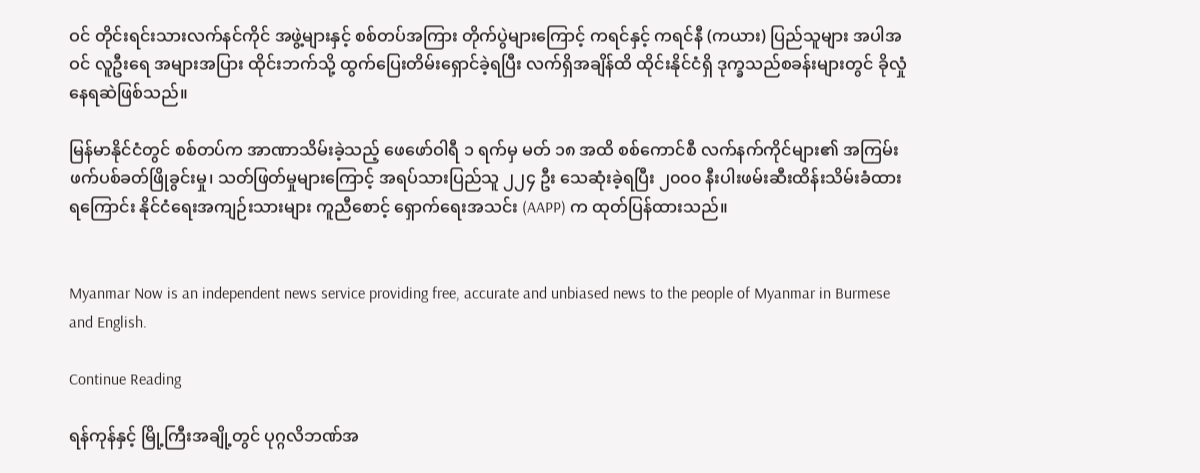ဝင် တိုင်းရင်းသားလက်နင်ကိုင် အဖွဲ့များနှင့် စစ်တပ်အကြား တိုက်ပွဲများကြောင့် ကရင်နှင့် ကရင်နီ (ကယား) ပြည်သူများ အပါအဝင် လူဦးရေ အများအပြား ထိုင်းဘက်သို့ ထွက်ပြေးတိမ်းရှောင်ခဲ့ရပြီး လက်ရှိအချိန်ထိ ထိုင်းနိုင်ငံရှိ ဒုက္ခသည်စခန်းများတွင် ခိုလှုံနေရဆဲဖြစ်သည်။

မြန်မာနိုင်ငံတွင် စစ်တပ်က အာဏာသိမ်းခဲ့သည့် ဖေဖော်ဝါရီ ၁ ရက်မှ မတ် ၁၈ အထိ စစ်ကောင်စီ လက်နက်ကိုင်များ၏ အကြမ်းဖက်ပစ်ခတ်ဖြိုခွင်းမှု၊ သတ်ဖြတ်မှုများကြောင့် အရပ်သားပြည်သူ ၂၂၄ ဦး သေဆုံးခဲ့ရပြီး ၂၀၀၀ နီးပါးဖမ်းဆီးထိန်းသိမ်းခံထားရကြောင်း နိုင်ငံရေးအကျဉ်းသားများ ကူညီစောင့် ရှောက်ရေးအသင်း (AAPP) က ထုတ်ပြန်ထားသည်။


Myanmar Now is an independent news service providing free, accurate and unbiased news to the people of Myanmar in Burmese and English.

Continue Reading

ရန်ကုန်နှင့် မြို့ကြီးအချို့တွင် ပုဂ္ဂလိဘဏ်အ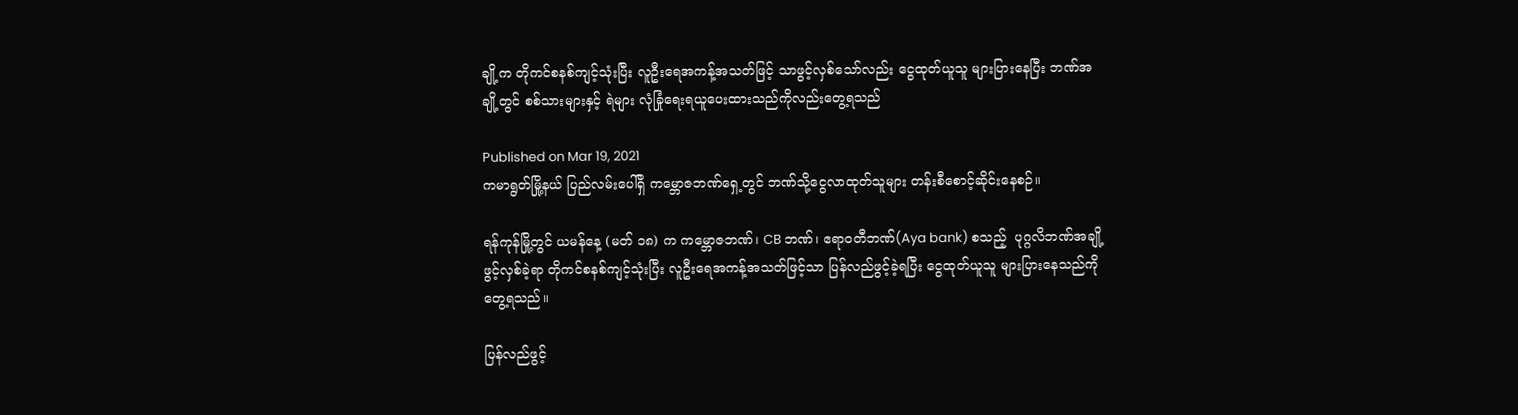ချို့က တိုကင်စနစ်ကျင့်သုံးပြီး လူဦးရေအကန့်အသတ်ဖြင့် သာဖွင့်လှစ်သော်လည်း ငွေထုတ်ယူသူ များပြားနေပြီး ဘဏ်အချို့တွင် စစ်သားများနှင့် ရဲများ လုံခြုံရေးရယူပေးထားသည်ကိုလည်းတွေ့ရသည်

Published on Mar 19, 2021
ကမာရွတ်မြို့နယ် ပြည်လမ်းပေါ်ရှိ ကမ္ဘောဇဘဏ်ရှေ့တွင် ဘဏ်သို့ငွေလာထုတ်သူများ တန်းစီစောင့်ဆိုင်းနေစဉ်။

ရန်ကုန်မြို့တွင် ယမန်နေ့ (မတ် ၁၈) က ကမ္ဘောဇဘဏ်၊ CB ဘဏ်၊ ဧရာဝတီဘဏ်(Aya bank) စသည့်  ပုဂ္ဂလိဘဏ်အချို့ဖွင့်လှစ်ခဲ့ရာ တိုကင်စနစ်ကျင့်သုံးပြီး လူဦးရေအကန့်အသတ်ဖြင့်သာ ပြန်လည်ဖွင့်ခဲ့ရပြီး ငွေထုတ်ယူသူ များပြားနေသည်ကို တွေ့ရသည်။

ပြန်လည်ဖွင့်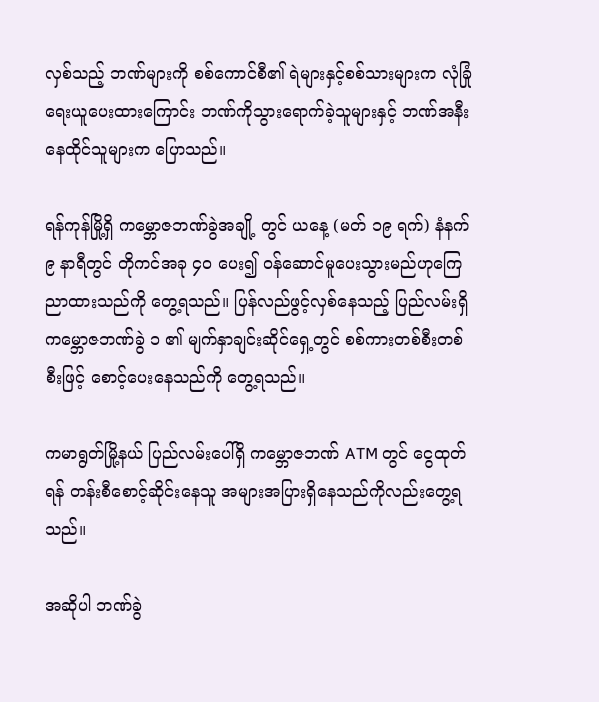လှစ်သည့် ဘဏ်များကို စစ်ကောင်စီ၏ ရဲများနှင့်စစ်သားများက လုံခြုံရေးယူပေးထားကြောင်း ဘဏ်ကိုသွားရောက်ခဲ့သူများနှင့် ဘဏ်အနီးနေထိုင်သူများက ပြောသည်။

ရန်ကုန်မြို့ရှိ ကမ္ဘောဇဘဏ်ခွဲအချို့ တွင် ယနေ့ (မတ် ၁၉ ရက်) နံနက် ၉ နာရီတွင် တိုကင်အခု ၄၀ ပေး၍ ဝန်ဆောင်မူပေးသွားမည်ဟုကြေညာထားသည်ကို တွေ့ရသည်။ ပြန်လည်ဖွင့်လှစ်နေသည့် ပြည်လမ်းရှိ ကမ္ဘောဇဘဏ်ခွဲ ၁ ၏ မျက်နှာချင်းဆိုင်ရှေ့တွင် စစ်ကားတစ်စီးတစ်စီးဖြင့် စောင့်ပေးနေသည်ကို တွေ့ရသည်။

ကမာရွတ်မြို့နယ် ပြည်လမ်းပေါ်ရှိ ကမ္ဘောဇဘဏ် ATM တွင် ငွေထုတ်ရန် တန်းစီစောင့်ဆိုင်းနေသူ အများအပြားရှိနေသည်ကိုလည်းတွေ့ရသည်။

အဆိုပါ ဘဏ်ခွဲ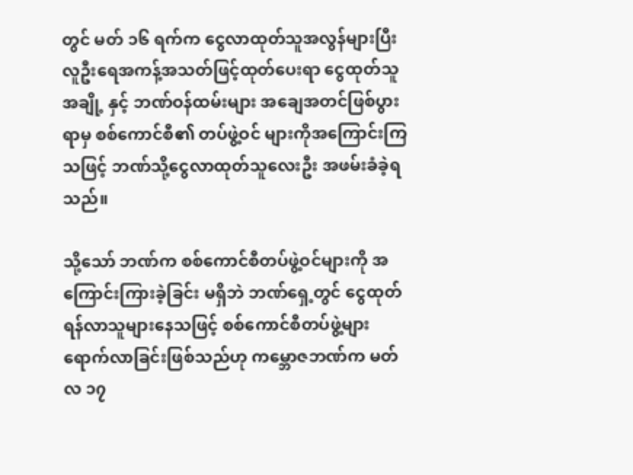တွင် မတ် ၁၆ ရက်က ငွေလာထုတ်သူအလွန်များပြီး လူဦးရေအကန့်အသတ်ဖြင့်ထုတ်ပေးရာ ငွေထုတ်သူအချို့ နှင့် ဘဏ်ဝန်ထမ်းများ အချေအတင်ဖြစ်ပွားရာမှ စစ်ကောင်စီ၏ တပ်ဖွဲ့ဝင် များကိုအကြောင်းကြသဖြင့် ဘဏ်သို့ငွေလာထုတ်သူလေးဦး အဖမ်းခံခဲ့ရသည်။

သို့သော် ဘဏ်က စစ်ကောင်စီတပ်ဖွဲ့ဝင်များကို အကြောင်းကြားခဲ့ခြင်း မရှိဘဲ ဘဏ်ရှေ့တွင် ငွေထုတ်ရန်လာသူများနေသဖြင့် စစ်ကောင်စီတပ်ဖွဲ့များ ရောက်လာခြင်းဖြစ်သည်ဟု ကမ္ဘောဇဘဏ်က မတ်လ ၁၇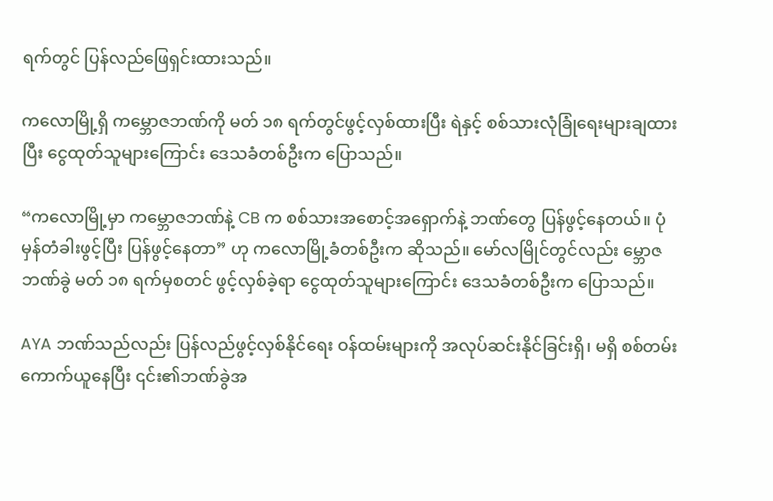ရက်တွင် ပြန်လည်ဖြေရှင်းထားသည်။

ကလောမြို့ရှိ ကမ္ဘောဇဘဏ်ကို မတ် ၁၈ ရက်တွင်ဖွင့်လှစ်ထားပြီး ရဲနှင့် စစ်သားလုံခြုံရေးများချထားပြီး ငွေထုတ်သူများကြောင်း ဒေသခံတစ်ဦးက ပြောသည်။

“ကလောမြို့မှာ ကမ္ဘောဇဘဏ်နဲ့ CB က စစ်သားအစောင့်အရှောက်နဲ့ ဘဏ်တွေ ပြန်ဖွင့်နေတယ်။ ပုံမှန်တံခါးဖွင့်ပြီး ပြန်ဖွင့်နေတာ” ဟု ကလောမြို့ခံတစ်ဦးက ဆိုသည်။ မော်လမြိုင်တွင်လည်း မ္ဘောဇဘဏ်ခွဲ မတ် ၁၈ ရက်မှစတင် ဖွင့်လှစ်ခဲ့ရာ ငွေထုတ်သူများကြောင်း ဒေသခံတစ်ဦးက ပြောသည်။

AYA ဘဏ်သည်လည်း ပြန်လည်ဖွင့်လှစ်နိုင်ရေး ဝန်ထမ်းများကို အလုပ်ဆင်းနိုင်ခြင်းရှိ၊ မရှိ စစ်တမ်းကောက်ယူနေပြီး ၎င်း၏ဘဏ်ခွဲအ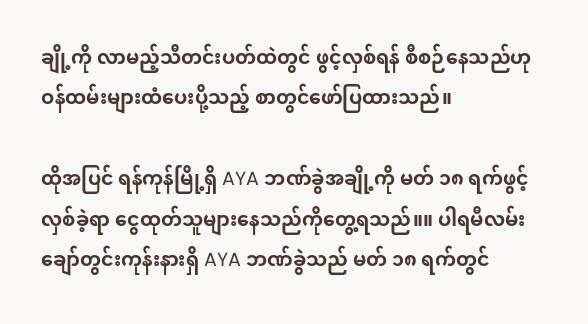ချို့ကို လာမည့်သီတင်းပတ်ထဲတွင် ဖွင့်လှစ်ရန် စီစဉ်နေသည်ဟု ဝန်ထမ်းများထံပေးပို့သည့် စာတွင်ဖော်ပြထားသည်။

ထိုအပြင် ရန်ကုန်မြို့ရှိ AYA ဘဏ်ခွဲအချို့ကို မတ် ၁၈ ရက်ဖွင့်လှစ်ခဲ့ရာ ငွေထုတ်သူများနေသည်ကိုတွေ့ရသည်။။ ပါရမီလမ်း ချော်တွင်းကုန်းနားရှိ AYA ဘဏ်ခွဲသည် မတ် ၁၈ ရက်တွင်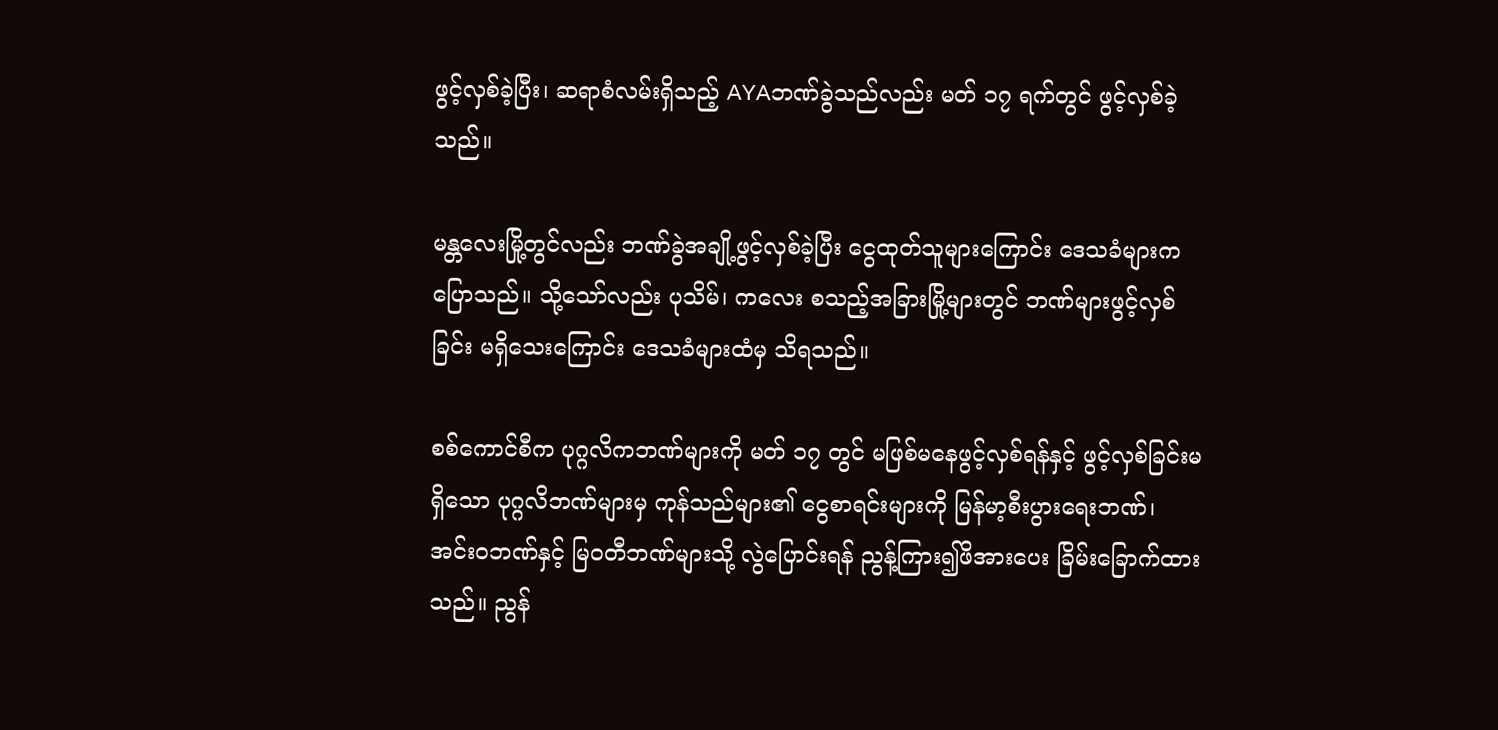ဖွင့်လှစ်ခဲ့ပြီး၊ ဆရာစံလမ်းရှိသည့် AYAဘဏ်ခွဲသည်လည်း မတ် ၁၇ ရက်တွင် ဖွင့်လှစ်ခဲ့သည်။

မန္တလေးမြို့တွင်လည်း ဘဏ်ခွဲအချို့ဖွင့်လှစ်ခဲ့ပြီး ငွေထုတ်သူများကြောင်း ဒေသခံများက ပြောသည်။ သို့သော်လည်း ပုသိမ်၊ ကလေး စသည့်အခြားမြို့များတွင် ဘဏ်များဖွင့်လှစ်ခြင်း မရှိသေးကြောင်း ဒေသခံများထံမှ သိရသည်။

စစ်ကောင်စီက ပုဂ္ဂလိကဘဏ်များကို မတ် ၁၇ တွင် မဖြစ်မနေဖွင့်လှစ်ရန်နှင့် ဖွင့်လှစ်ခြင်းမရှိသော ပုဂ္ဂလိဘဏ်များမှ ကုန်သည်များ၏ ငွေစာရင်းများကို မြန်မာ့စီးပွားရေးဘဏ်၊ အင်းဝဘဏ်နှင့် မြဝတီဘဏ်များသို့ လွဲပြောင်းရန် ညွန့်ကြား၍ဖိအားပေး ခြိမ်းခြောက်ထားသည်။ ညွန်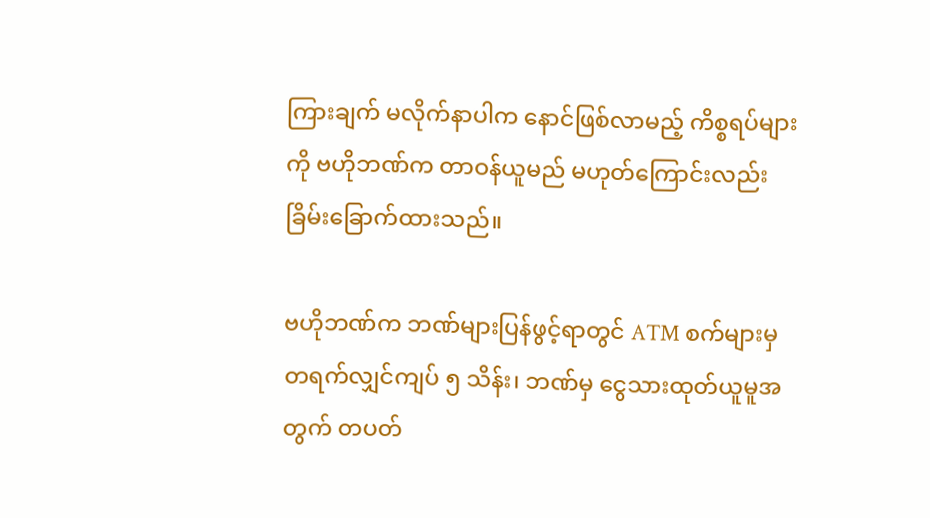ကြားချက် မလိုက်နာပါက နောင်ဖြစ်လာမည့် ကိစ္စရပ်များကို ဗဟိုဘဏ်က တာဝန်ယူမည် မဟုတ်ကြောင်းလည်း ခြိမ်းခြောက်ထားသည်။

ဗဟိုဘဏ်က ဘဏ်များပြန်ဖွင့်ရာတွင် ATM စက်များမှ တရက်လျှင်ကျပ် ၅ သိန်း၊ ဘဏ်မှ ငွေသားထုတ်ယူမူအတွက် တပတ်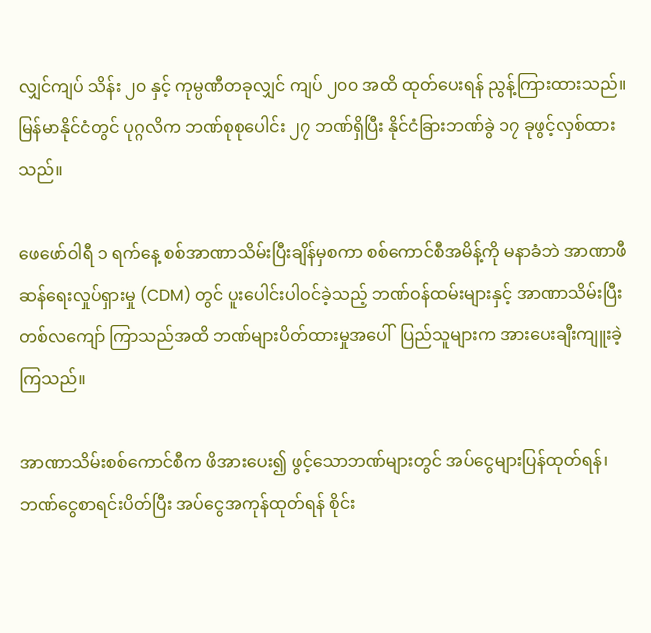လျှင်ကျပ် သိန်း ၂၀ နှင့် ကုမ္ပဏီတခုလျှင် ကျပ် ၂၀၀ အထိ ထုတ်ပေးရန် ညွန့်ကြားထားသည်။ မြန်မာနိုင်ငံတွင် ပုဂ္ဂလိက ဘဏ်စုစုပေါင်း ၂၇ ဘဏ်ရှိပြီး နိုင်ငံခြားဘဏ်ခွဲ ၁၇ ခုဖွင့်လှစ်ထားသည်။

ဖေဖော်ဝါရီ ၁ ရက်နေ့ စစ်အာဏာသိမ်းပြီးချိန်မှစကာ စစ်ကောင်စီအမိန့်ကို မနာခံဘဲ အာဏာဖီဆန်ရေးလှုပ်ရှားမှု (CDM) တွင် ပူးပေါင်းပါဝင်ခဲ့သည့် ဘဏ်ဝန်ထမ်းများနှင့် အာဏာသိမ်းပြီး တစ်လကျော် ကြာသည်အထိ ဘဏ်များပိတ်ထားမှုအပေါ်  ပြည်သူများက အားပေးချီးကျူးခဲ့ကြသည်။

အာဏာသိမ်းစစ်ကောင်စီက ဖိအားပေး၍ ဖွင့်သောဘဏ်များတွင် အပ်ငွေများပြန်ထုတ်ရန်၊ ဘဏ်ငွေစာရင်းပိတ်ပြီး အပ်ငွေအကုန်ထုတ်ရန် စိုင်း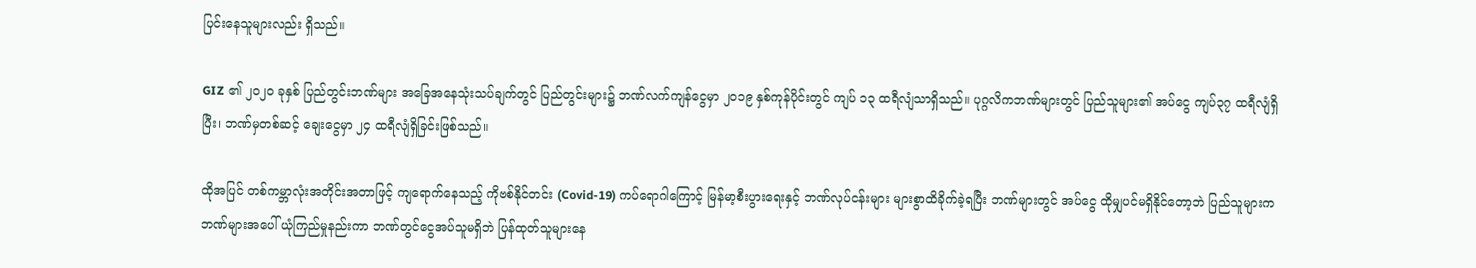ပြင်းနေသူများလည်း ရှိသည်။

GIZ ၏ ၂၀၂၀ ခုနှစ် ပြည်တွင်းဘဏ်များ အခြေအနေသုံးသပ်ချက်တွင် ပြည်တွင်းများ၌ ဘဏ်လက်ကျန်ငွေမှာ ၂၀၁၉ နှစ်ကုန်ပိုင်းတွင် ကျပ် ၁၃ ထရီလျံသာရှိသည်။ ပုဂ္ဂလိကဘဏ်များတွင် ပြည်သူများ၏ အပ်ငွေ ကျပ်၃၇ ထရီလျံရှိပြီး၊ ဘဏ်မှတစ်ဆင့် ချေးငွေမှာ ၂၄ ထရီလျံရှိခြင်းဖြစ်သည်။

ထိုအပြင် တစ်ကမ္ဘာလုံးအတိုင်းအတာဖြင့် ကျရောက်နေသည့် ကိုဗစ်နိုင်တင်း (Covid-19) ကပ်ရောဂါကြောင့် မြန်မာ့စီးပွားရေးနှင့် ဘဏ်လုပ်ငန်းများ များစွာထိခိုက်ခဲ့ရပြီး ဘဏ်များတွင် အပ်ငွေ ထိုမျှပင်မရှိနိုင်တော့ဘဲ ပြည်သူများက ဘဏ်များအပေါ် ယုံကြည်မှုနည်းကာ ဘဏ်တွင်ငွေအပ်သူမရှိဘဲ ပြန်ထုတ်သူများနေ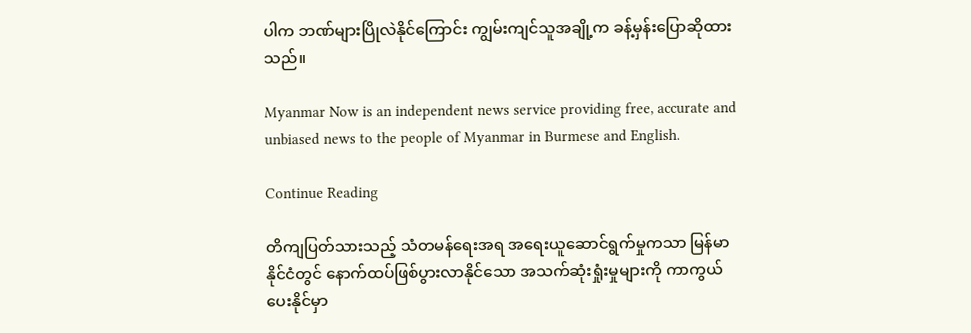ပါက ဘဏ်များပြိုလဲနိုင်ကြောင်း ကျွမ်းကျင်သူအချို့က ခန့်မှန်းပြောဆိုထားသည်။

Myanmar Now is an independent news service providing free, accurate and unbiased news to the people of Myanmar in Burmese and English.

Continue Reading

တိကျပြတ်သားသည့် သံတမန်ရေးအရ အရေးယူဆောင်ရွက်မှုကသာ မြန်မာနိုင်ငံတွင် နောက်ထပ်ဖြစ်ပွားလာနိုင်သော အသက်ဆုံးရှုံးမှုများကို ကာကွယ်ပေးနိုင်မှာ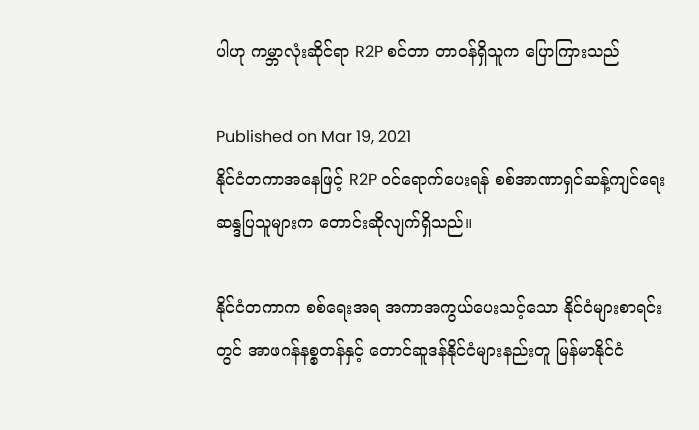ပါဟု ကမ္ဘာလုံးဆိုင်ရာ R2P စင်တာ တာဝန်ရှိသူက ပြောကြားသည်

Published on Mar 19, 2021
နိုင်ငံတကာအနေဖြင့် R2P ဝင်ရောက်ပေးရန် စစ်အာဏာရှင်ဆန့်ကျင်ရေး ဆန္ဒပြသူများက တောင်းဆိုလျက်ရှိသည်။

နိုင်ငံတကာက စစ်ရေးအရ အကာအကွယ်ပေးသင့်သော နိုင်ငံများစာရင်းတွင် အာဖဂန်နစ္စတန်နှင့် တောင်ဆူဒန်နိုင်ငံများနည်းတူ မြန်မာနိုင်ငံ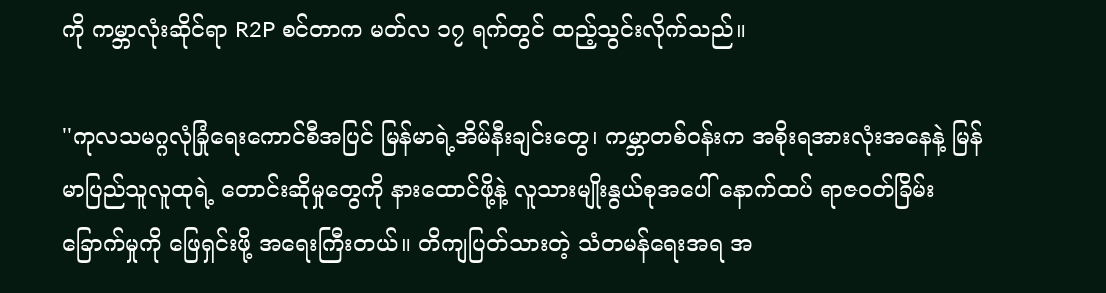ကို ကမ္ဘာလုံးဆိုင်ရာ R2P စင်တာက မတ်လ ၁၇ ရက်တွင် ထည့်သွင်းလိုက်သည်။

''ကုလသမဂ္ဂလုံခြုံရေးကောင်စီအပြင် မြန်မာရဲ့အိမ်နီးချင်းတွေ၊ ကမ္ဘာတစ်ဝန်းက အစိုးရအားလုံးအနေနဲ့ မြန်မာပြည်သူလူထုရဲ့ တောင်းဆိုမှုတွေကို နားထောင်ဖို့နဲ့ လူသားမျိုးနွယ်စုအပေါ် နောက်ထပ် ရာဇဝတ်ခြိမ်းခြောက်မှုကို ဖြေရှင်းဖို့ အရေးကြီးတယ်။ တိကျပြတ်သားတဲ့ သံတမန်ရေးအရ အ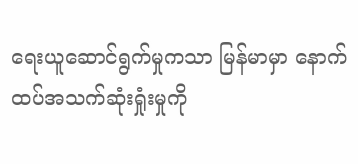ရေးယူဆောင်ရွက်မှုကသာ မြန်မာမှာ နောက်ထပ်အသက်ဆုံးရှုံးမှုကို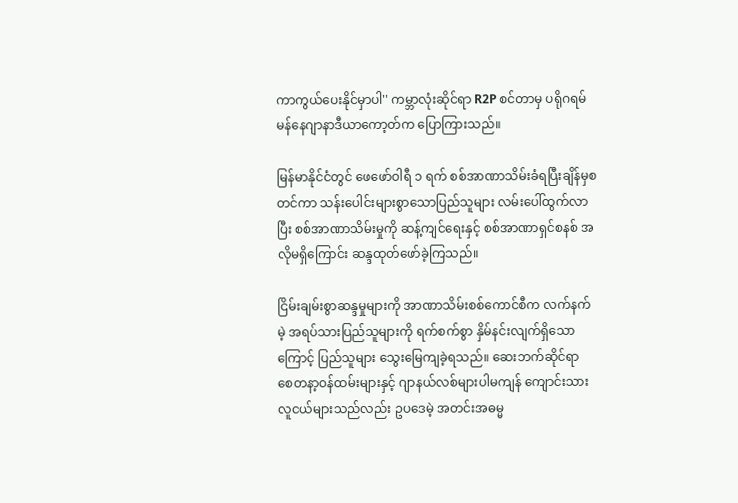ကာကွယ်ပေးနိုင်မှာပါ'' ကမ္ဘာလုံးဆိုင်ရာ R2P စင်တာမှ ပရိုဂရမ်မန်နေဂျာနာဒီယာကော့တ်က ပြောကြားသည်။

မြန်မာနိုင်ငံတွင် ဖေဖော်ဝါရီ ၁ ရက် စစ်အာဏာသိမ်းခံရပြီးချိန်မှစတင်ကာ သန်းပေါင်းများစွာသောပြည်သူများ လမ်းပေါ်ထွက်လာပြီး စစ်အာဏာသိမ်းမှုကို ဆန့်ကျင်ရေးနှင့် စစ်အာဏာရှင်စနစ် အလိုမရှိကြောင်း ဆန္ဒထုတ်ဖော်ခဲ့ကြသည်။

ငြိမ်းချမ်းစွာဆန္ဒမှုများကို အာဏာသိမ်းစစ်ကောင်စီက လက်နက်မဲ့ အရပ်သားပြည်သူများကို ရက်စက်စွာ နှိမ်နင်းလျက်ရှိသောကြောင့် ပြည်သူများ သွေးမြေကျခဲ့ရသည်။ ဆေးဘက်ဆိုင်ရာ စေတနာ့ဝန်ထမ်းများနှင့် ဂျာနယ်လစ်များပါမကျန် ကျောင်းသားလူငယ်များသည်လည်း ဥပဒေမဲ့ အတင်းအဓမ္မ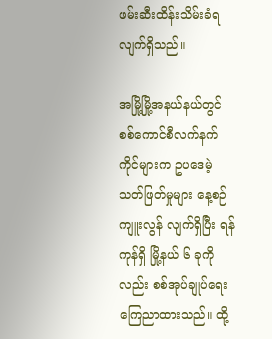ဖမ်းဆီးထိန်းသိမ်းခံရလျက်ရှိသည်။

အမြို့မြို့အနယ်နယ်တွင် စစ်ကောင်စီလက်နက်ကိုင်များက ဥပဒေမဲ့သတ်ဖြတ်မှုများ နေ့စဉ်ကျူးလွန် လျက်ရှိပြီး ရန်ကုန်ရှိ မြို့နယ် ၆ ခုကိုလည်း စစ်အုပ်ချုပ်ရေး ကြေညာထားသည်။ ထို့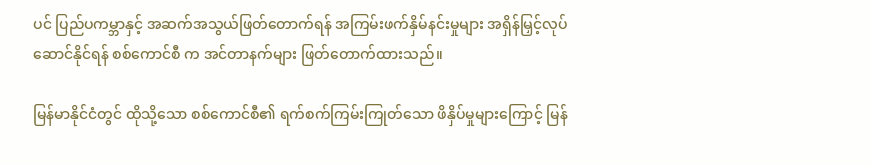ပင် ပြည်ပကမ္ဘာနှင့် အဆက်အသွယ်ဖြတ်တောက်ရန် အကြမ်းဖက်နှိမ်နင်းမှုများ အရှိန်မြှင့်လုပ်ဆောင်နိုင်ရန် စစ်ကောင်စီ က အင်တာနက်များ ဖြတ်တောက်ထားသည်။

မြန်မာနိုင်ငံတွင် ထိုသို့သော စစ်ကောင်စီ၏ ရက်စက်ကြမ်းကြုတ်သော ဖိနှိပ်မှုများကြောင့် မြန်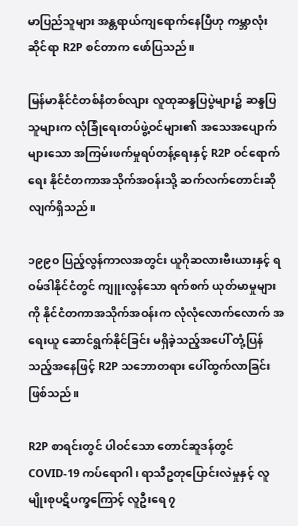မာပြည်သူများ အန္တရာယ်ကျရောက်နေပြီဟု ကမ္ဘာလုံးဆိုင်ရာ R2P စင်တာက ဖော်ပြသည်။

မြန်မာနိုင်ငံတစ်နံတစ်လျား လူထုဆန္ဒပြပွဲများ၌ ဆန္ဒပြသူများက လုံခြုံရေးတပ်ဖွဲ့ဝင်များ၏ အသေအပျောက်များသော အကြမ်းဖက်မှုရပ်တန့်ရေးနှင့် R2P ဝင်ရောက်ရေး နိုင်ငံတကာအသိုက်အဝန်းသို့ ဆက်လက်တောင်းဆိုလျက်ရှိသည်။

၁၉၉၀ ပြည့်လွန်ကာလအတွင်း ယူဂိုဆလားဗီးယားနှင့် ရဝမ်ဒါနိုင်ငံတွင် ကျူးလွန်သော ရက်စက် ယုတ်မာမှုများကို နိုင်ငံတကာအသိုက်အဝန်းက လုံလုံလောက်လောက် အရေးယူ ဆောင်ရွက်နိုင်ခြင်း မရှိခဲ့သည့်အပေါ် တုံ့ပြန်သည့်အနေဖြင့် R2P သဘောတရား ပေါ်ထွက်လာခြင်း ဖြစ်သည်။

R2P စာရင်းတွင် ပါဝင်သော တောင်ဆူဒန်တွင် COVID-19 ကပ်ရောဂါ၊ ရာသီဥတုပြောင်းလဲမှုနှင့် လူမျိုးစုပဋိပက္ခကြောင့် လူဦးရေ ၇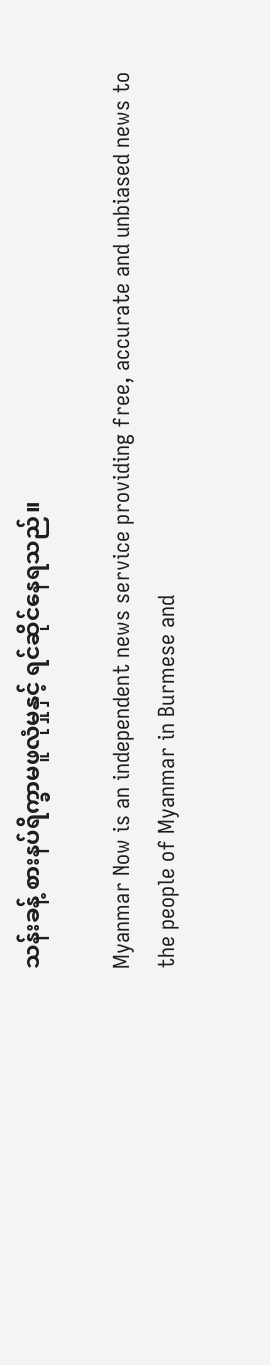သန်းခန့် စားနပ်ရိက္ခာမဖူလုံမှုနှင့် ရင်ဆိုင်နေရသည်။

Myanmar Now is an independent news service providing free, accurate and unbiased news to the people of Myanmar in Burmese and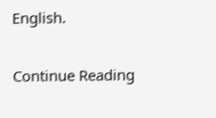English.

Continue Reading